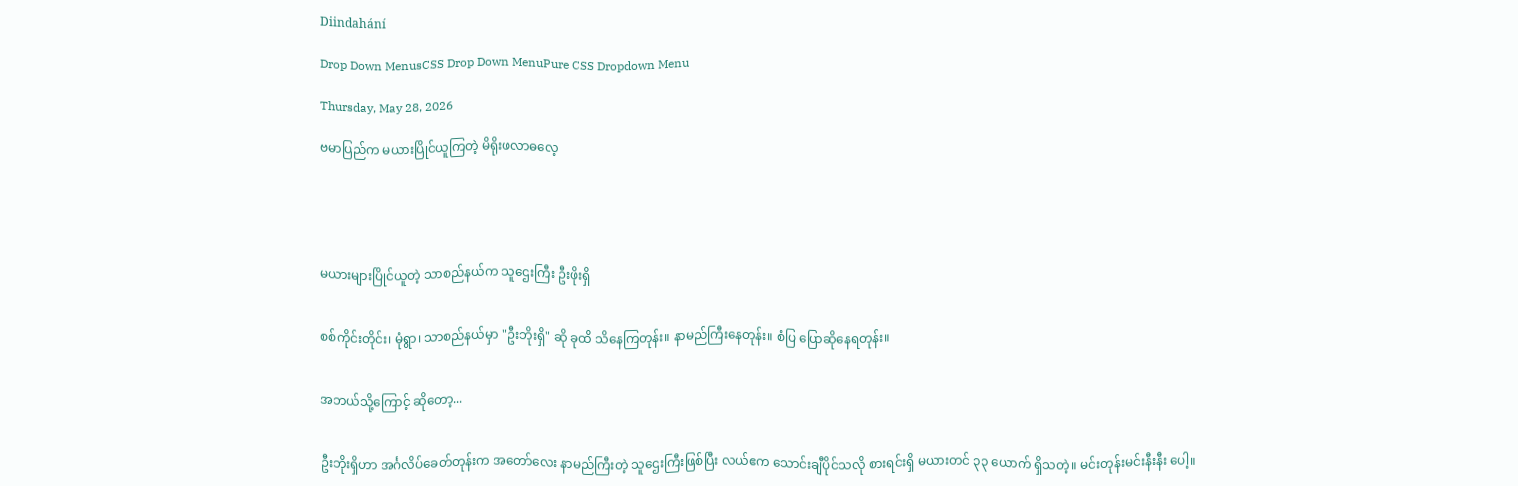Diindahání

Drop Down MenusCSS Drop Down MenuPure CSS Dropdown Menu

Thursday, May 28, 2026

ဗမာပြည်က မယားပြိုင်ယူကြတဲ့ မိရိုးဖလာဓလေ့





မယားများပြိုင်ယူတဲ့ သာစည်နယ်က သူဌေးကြီး ဦးဖိုးရှိ


စစ်ကိုင်းတိုင်း၊ မုံရွာ၊ သာစည်နယ်မှာ "ဦးဘိုးရှိ" ဆို ခုထိ သိနေကြတုန်း။ နာမည်ကြီးနေတုန်း။ စံပြ ပြောဆိုနေရတုန်း။


အဘယ်သို့ကြောင့် ဆိုတော့...


ဦးဘိုးရှိဟာ အင်္ဂလိပ်ခေတ်တုန်းက အတော်လေး နာမည်ကြီးတဲ့ သူဌေးကြီးဖြစ်ပြီး လယ်ဧက သောင်းချီပိုင်သလို စားရင်းရှိ မယားတင် ၃၃ ယောက် ရှိသတဲ့။ မင်းတုန်းမင်းနီးနီး ပေါ့။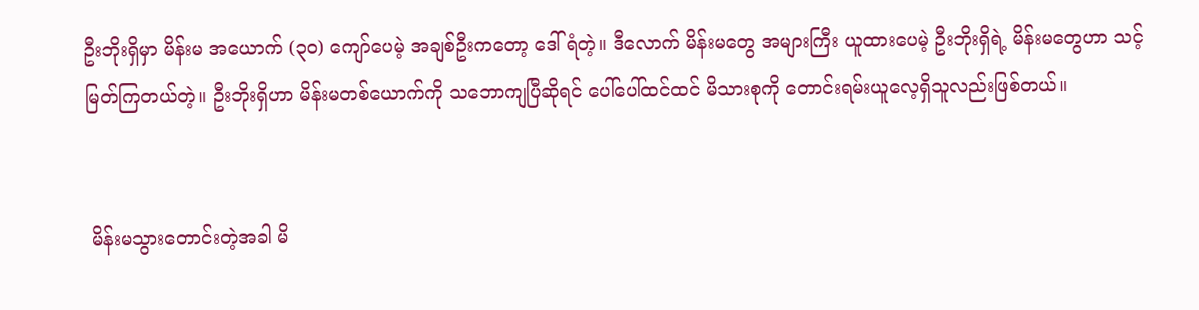ဦးဘိုးရှိမှာ မိန်းမ အယောက် (၃၀) ကျော်ပေမဲ့ အချစ်ဦးကတော့ ဒေါ်ရံတဲ့။ ဒီလောက် မိန်းမတွေ အများကြီး ယူထားပေမဲ့ ဦးဘိုးရှိရဲ့ မိန်းမတွေဟာ သင့်မြတ်ကြတယ်တဲ့။ ဦးဘိုးရှိဟာ မိန်းမတစ်ယောက်ကို သဘောကျပြီဆိုရင် ပေါ်ပေါ်ထင်ထင် မိသားစုကို တောင်းရမ်းယူလေ့ရှိသူလည်းဖြစ်တယ်။


 မိန်းမသွားတောင်းတဲ့အခါ မိ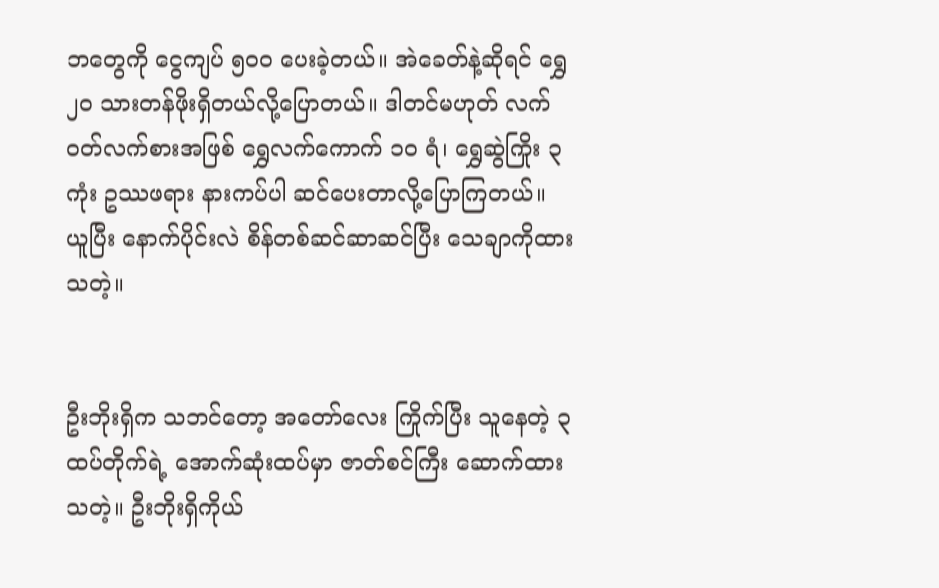ဘတွေကို ငွေကျပ် ၅၀၀ ပေးခဲ့တယ်။ အဲခေတ်နဲ့ဆိုရင် ရွှေ ၂၀ သားတန်ဖိုးရှိတယ်လို့ပြောတယ်။ ဒါတင်မဟုတ် လက်ဝတ်လက်စားအဖြစ် ရွှေလက်ကောက် ၁၀ ရံ၊ ရွှေဆွဲကြိုး ၃ ကုံး ဥဿဖရား နားကပ်ပါ ဆင်ပေးတာလို့ပြောကြတယ်။ ယူပြီး နောက်ပိုင်းလဲ စိန်တစ်ဆင်ဆာဆင်ပြီး သေချာကိုထားသတဲ့။


ဦးဘိုးရှိက သဘင်တော့ အတော်လေး ကြိုက်ပြီး သူနေတဲ့ ၃ ထပ်တိုက်ရဲ့ အောက်ဆုံးထပ်မှာ ဇာတ်စင်ကြီး ဆောက်ထားသတဲ့။ ဦးဘိုးရှိကိုယ်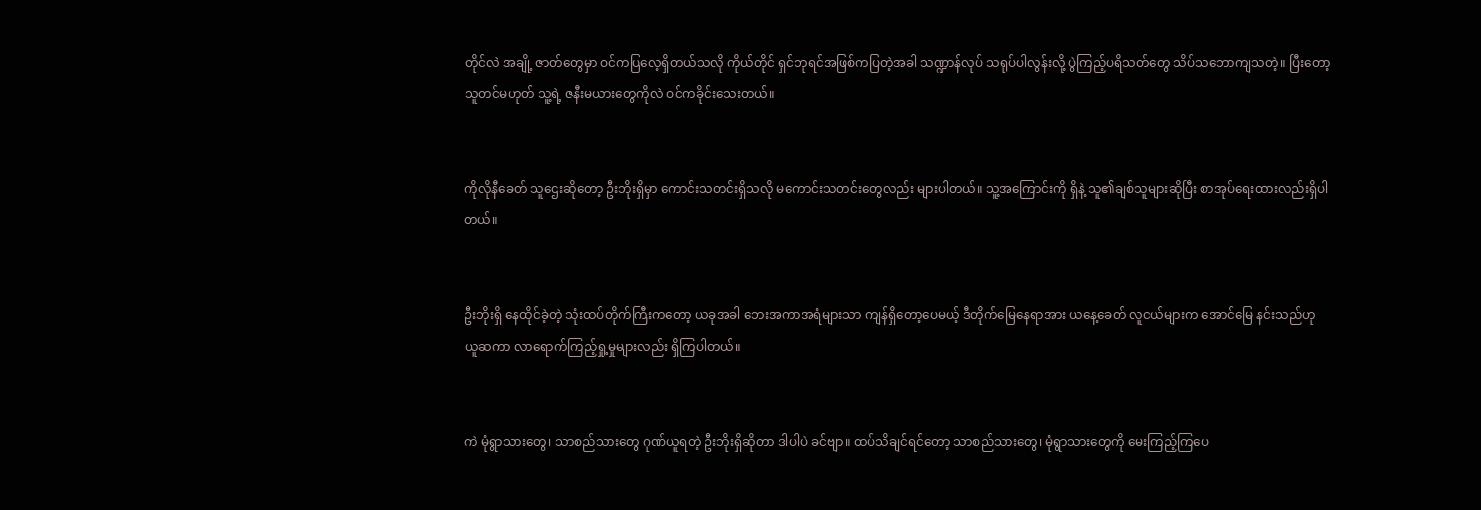တိုင်လဲ အချို့ ဇာတ်တွေမှာ ဝင်ကပြလေ့ရှိတယ်သလို ကိုယ်တိုင် ရှင်ဘုရင်အဖြစ်ကပြတဲ့အခါ သဏ္ဍာန်လုပ် သရုပ်ပါလွန်းလို့ ပွဲကြည့်ပရိသတ်တွေ သိပ်သဘောကျသတဲ့။ ပြီးတော့သူတင်မဟုတ် သူ့ရဲ့ ဇနီးမယားတွေကိုလဲ ဝင်ကခိုင်းသေးတယ်။


ကိုလိုနီခေတ် သူဌေးဆိုတော့ ဦးဘိုးရှိမှာ ကောင်းသတင်းရှိသလို မကောင်းသတင်းတွေလည်း များပါတယ်။ သူ့အကြောင်းကို ရှိနဲ့ သူ၏ချစ်သူများဆိုပြီး စာအုပ်ရေးထားလည်းရှိပါတယ်။


ဦးဘိုးရှိ နေထိုင်ခဲ့တဲ့ သုံးထပ်တိုက်ကြီးက‌တော့ ယခုအခါ ဘေးအကာအရံများသာ ကျန်ရှိတော့ပေမယ့် ဒီတိုက်မြေနေရာအား ယနေ့ခေတ် လူငယ်များက အောင်မြေ နင်းသည်ဟု ယူဆကာ လာရောက်ကြည့်ရှု့မှုများလည်း ရှိကြပါတယ်။


ကဲ မုံရွာသားတွေ၊ သာစည်သားတွေ ဂုဏ်ယူရတဲ့ ဦးဘိုးရှိဆိုတာ ဒါပါပဲ ခင်ဗျာ။ ထပ်သိချင်ရင်တော့ သာစည်သားတွေ၊ မုံရွာသားတွေကို မေးကြည့်ကြပေ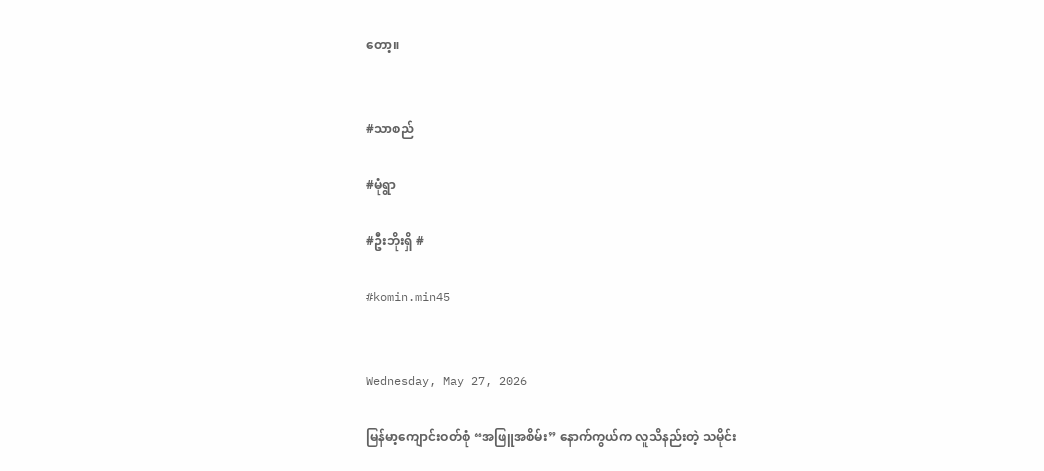တော့။


#သာစည်

#မုံရွာ

#ဦးဘိုးရှိ #

#komin.min45


Wednesday, May 27, 2026

မြန်မာ့ကျောင်းဝတ်စုံ “အဖြူအစိမ်း” နောက်ကွယ်က လူသိနည်းတဲ့ သမိုင်း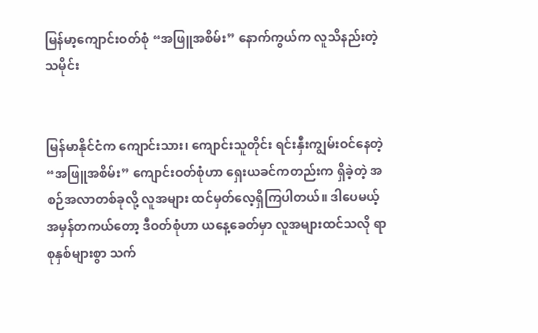မြန်မာ့ကျောင်းဝတ်စုံ “အဖြူအစိမ်း” နောက်ကွယ်က လူသိနည်းတဲ့ သမိုင်း


မြန်မာနိုင်ငံက ကျောင်းသား၊ ကျောင်းသူတိုင်း ရင်းနှီးကျွမ်းဝင်နေတဲ့ “အဖြူအစိမ်း” ကျောင်းဝတ်စုံဟာ ရှေးယခင်ကတည်းက ရှိခဲ့တဲ့ အစဉ်အလာတစ်ခုလို့ လူအများ ထင်မှတ်လေ့ရှိကြပါတယ်။ ဒါပေမယ့် အမှန်တကယ်တော့ ဒီဝတ်စုံဟာ ယနေ့ခေတ်မှာ လူအများထင်သလို ရာစုနှစ်များစွာ သက်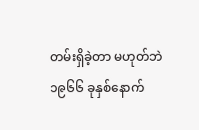တမ်းရှိခဲ့တာ မဟုတ်ဘဲ ၁၉၆၆ ခုနှစ်နောက်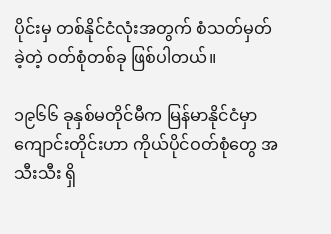ပိုင်းမှ တစ်နိုင်ငံလုံးအတွက် စံသတ်မှတ်ခဲ့တဲ့ ဝတ်စုံတစ်ခု ဖြစ်ပါတယ်။

၁၉၆၆ ခုနှစ်မတိုင်မီက မြန်မာနိုင်ငံမှာ ကျောင်းတိုင်းဟာ ကိုယ်ပိုင်ဝတ်စုံတွေ အသီးသီး ရှိ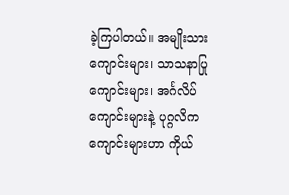ခဲ့ကြပါတယ်။ အမျိုးသားကျောင်းများ၊ သာသနာပြုကျောင်းများ၊ အင်္ဂလိပ်ကျောင်းများနဲ့ ပုဂ္ဂလိကကျောင်းများဟာ ကိုယ်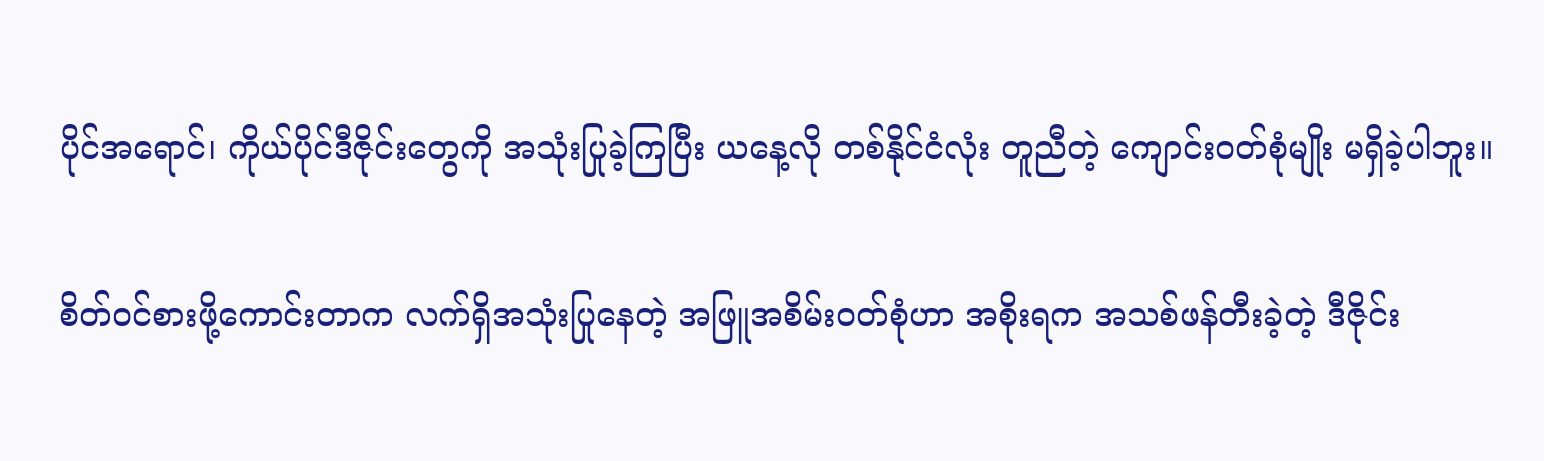ပိုင်အရောင်၊ ကိုယ်ပိုင်ဒီဇိုင်းတွေကို အသုံးပြုခဲ့ကြပြီး ယနေ့လို တစ်နိုင်ငံလုံး တူညီတဲ့ ကျောင်းဝတ်စုံမျိုး မရှိခဲ့ပါဘူး။

စိတ်ဝင်စားဖို့ကောင်းတာက လက်ရှိအသုံးပြုနေတဲ့ အဖြူအစိမ်းဝတ်စုံဟာ အစိုးရက အသစ်ဖန်တီးခဲ့တဲ့ ဒီဇိုင်း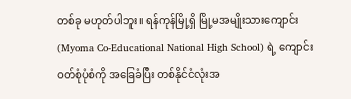တစ်ခု မဟုတ်ပါဘူး။ ရန်ကုန်မြို့ရှိ မြို့မအမျိုးသားကျောင်း (Myoma Co-Educational National High School) ရဲ့ ကျောင်းဝတ်စုံပုံစံကို အခြေခံပြီး တစ်နိုင်ငံလုံးအ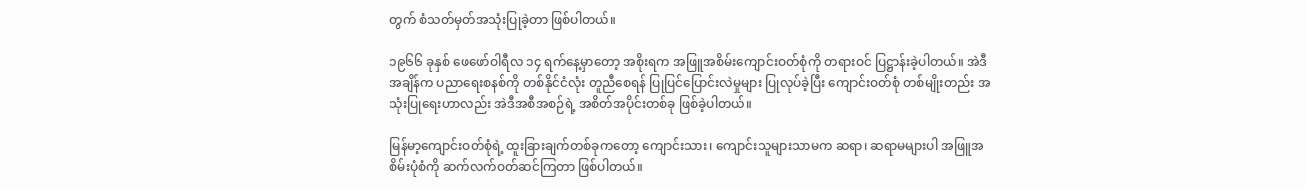တွက် စံသတ်မှတ်အသုံးပြုခဲ့တာ ဖြစ်ပါတယ်။

၁၉၆၆ ခုနှစ် ဖေဖော်ဝါရီလ ၁၄ ရက်နေ့မှာတော့ အစိုးရက အဖြူအစိမ်းကျောင်းဝတ်စုံကို တရားဝင် ပြဋ္ဌာန်းခဲ့ပါတယ်။ အဲဒီအချိန်က ပညာရေးစနစ်ကို တစ်နိုင်ငံလုံး တူညီစေရန် ပြုပြင်ပြောင်းလဲမှုများ ပြုလုပ်ခဲ့ပြီး ကျောင်းဝတ်စုံ တစ်မျိုးတည်း အသုံးပြုရေးဟာလည်း အဲဒီအစီအစဉ်ရဲ့ အစိတ်အပိုင်းတစ်ခု ဖြစ်ခဲ့ပါတယ်။

မြန်မာ့ကျောင်းဝတ်စုံရဲ့ ထူးခြားချက်တစ်ခုကတော့ ကျောင်းသား၊ ကျောင်းသူများသာမက ဆရာ၊ ဆရာမများပါ အဖြူအစိမ်းပုံစံကို ဆက်လက်ဝတ်ဆင်ကြတာ ဖြစ်ပါတယ်။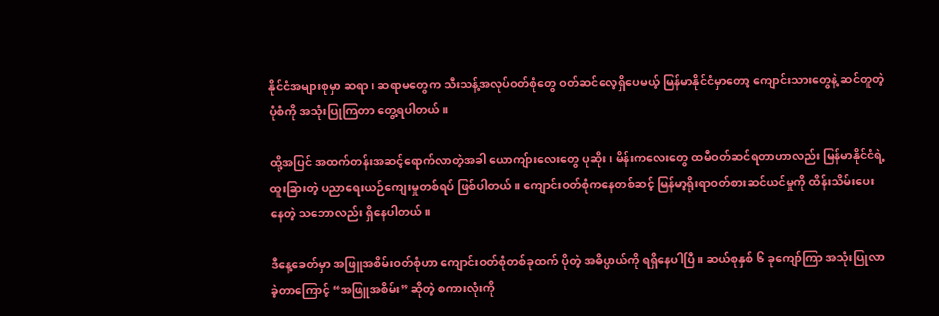နိုင်ငံအများစုမှာ ဆရာ၊ ဆရာမတွေက သီးသန့်အလုပ်ဝတ်စုံတွေ ဝတ်ဆင်လေ့ရှိပေမယ့် မြန်မာနိုင်ငံမှာတော့ ကျောင်းသားတွေနဲ့ ဆင်တူတဲ့ ပုံစံကို အသုံးပြုကြတာ တွေ့ရပါတယ်။

ထို့အပြင် အထက်တန်းအဆင့်ရောက်လာတဲ့အခါ ယောကျ်ားလေးတွေ ပုဆိုး၊ မိန်းကလေးတွေ ထမီဝတ်ဆင်ရတာဟာလည်း မြန်မာနိုင်ငံရဲ့ ထူးခြားတဲ့ ပညာရေးယဉ်ကျေးမှုတစ်ရပ် ဖြစ်ပါတယ်။ ကျောင်းဝတ်စုံကနေတစ်ဆင့် မြန်မာ့ရိုးရာဝတ်စားဆင်ယင်မှုကို ထိန်းသိမ်းပေးနေတဲ့ သဘောလည်း ရှိနေပါတယ်။

ဒီနေ့ခေတ်မှာ အဖြူအစိမ်းဝတ်စုံဟာ ကျောင်းဝတ်စုံတစ်ခုထက် ပိုတဲ့ အဓိပ္ပာယ်ကို ရရှိနေပါပြီ။ ဆယ်စုနှစ် ၆ ခုကျော်ကြာ အသုံးပြုလာခဲ့တာကြောင့် “အဖြူအစိမ်း” ဆိုတဲ့ စကားလုံးကို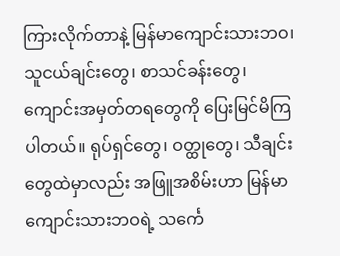ကြားလိုက်တာနဲ့ မြန်မာကျောင်းသားဘဝ၊ သူငယ်ချင်းတွေ၊ စာသင်ခန်းတွေ၊ ကျောင်းအမှတ်တရတွေကို ပြေးမြင်မိကြပါတယ်။ ရုပ်ရှင်တွေ၊ ဝတ္ထုတွေ၊ သီချင်းတွေထဲမှာလည်း အဖြူအစိမ်းဟာ မြန်မာကျောင်းသားဘဝရဲ့ သင်္ကေ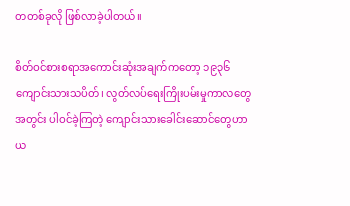တတစ်ခုလို ဖြစ်လာခဲ့ပါတယ်။

စိတ်ဝင်စားစရာအကောင်းဆုံးအချက်ကတော့ ၁၉၃၆ ကျောင်းသားသပိတ်၊ လွတ်လပ်ရေးကြိုးပမ်းမှုကာလတွေအတွင်း ပါဝင်ခဲ့ကြတဲ့ ကျောင်းသားခေါင်းဆောင်တွေဟာ ယ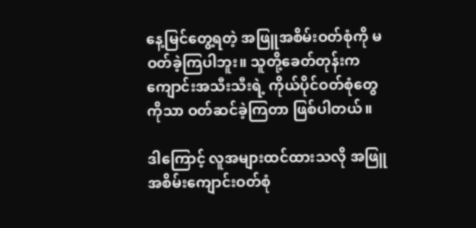နေ့မြင်တွေ့ရတဲ့ အဖြူအစိမ်းဝတ်စုံကို မဝတ်ခဲ့ကြပါဘူး။ သူတို့ခေတ်တုန်းက ကျောင်းအသီးသီးရဲ့ ကိုယ်ပိုင်ဝတ်စုံတွေကိုသာ ဝတ်ဆင်ခဲ့ကြတာ ဖြစ်ပါတယ်။

ဒါကြောင့် လူအများထင်ထားသလို အဖြူအစိမ်းကျောင်းဝတ်စုံ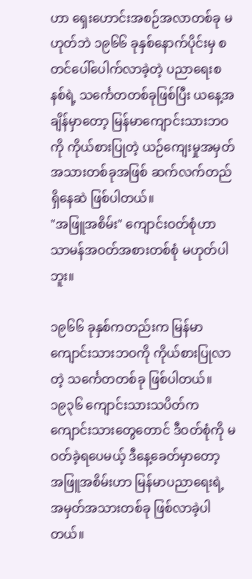ဟာ ရှေးဟောင်းအစဉ်အလာတစ်ခု မဟုတ်ဘဲ ၁၉၆၆ ခုနှစ်နောက်ပိုင်းမှ စတင်ပေါ်ပေါက်လာခဲ့တဲ့ ပညာရေးစနစ်ရဲ့ သင်္ကေတတစ်ခုဖြစ်ပြီး ယနေ့အချိန်မှာတော့ မြန်မာကျောင်းသားဘဝကို ကိုယ်စားပြုတဲ့ ယဉ်ကျေးမှုအမှတ်အသားတစ်ခုအဖြစ် ဆက်လက်တည်ရှိနေဆဲ ဖြစ်ပါတယ်။
"အဖြူအစိမ်း" ကျောင်းဝတ်စုံဟာ သာမန်အဝတ်အစားတစ်စုံ မဟုတ်ပါဘူး။

၁၉၆၆ ခုနှစ်ကတည်းက မြန်မာကျောင်းသားဘဝကို ကိုယ်စားပြုလာတဲ့ သင်္ကေတတစ်ခု ဖြစ်ပါတယ်။ ၁၉၃၆ ကျောင်းသားသပိတ်က ကျောင်းသားတွေတောင် ဒီဝတ်စုံကို မဝတ်ခဲ့ရပေမယ့် ဒီနေ့ခေတ်မှာတော့ အဖြူအစိမ်းဟာ မြန်မာပညာရေးရဲ့ အမှတ်အသားတစ်ခု ဖြစ်လာခဲ့ပါတယ်။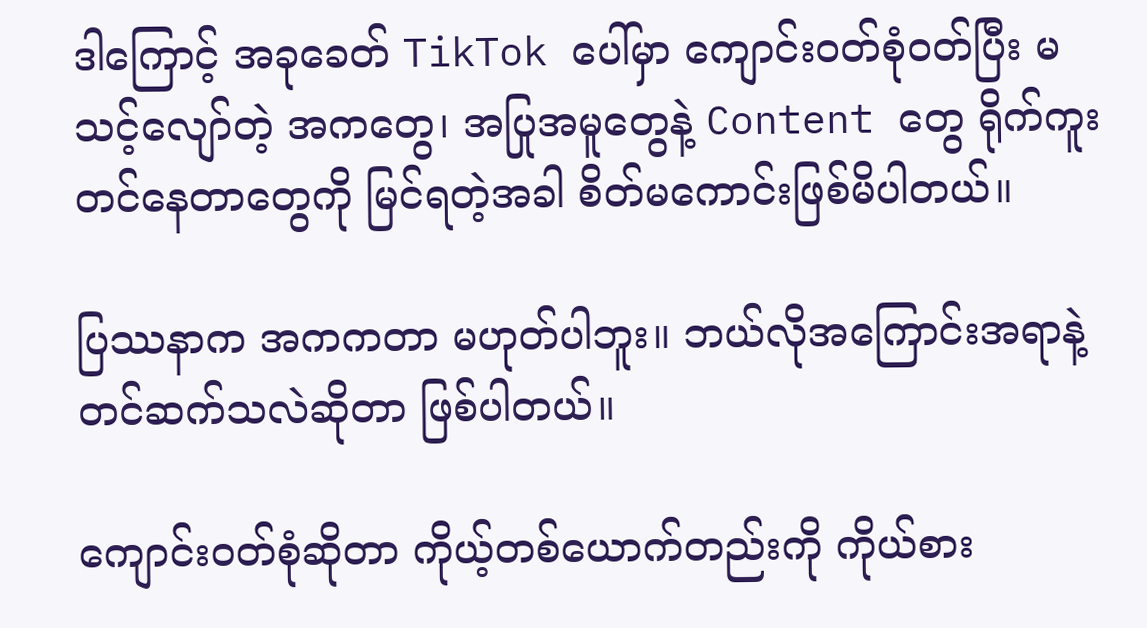ဒါကြောင့် အခုခေတ် TikTok ပေါ်မှာ ကျောင်းဝတ်စုံဝတ်ပြီး မသင့်လျော်တဲ့ အကတွေ၊ အပြုအမူတွေနဲ့ Content တွေ ရိုက်ကူးတင်နေတာတွေကို မြင်ရတဲ့အခါ စိတ်မကောင်းဖြစ်မိပါတယ်။

ပြဿနာက အကကတာ မဟုတ်ပါဘူး။ ဘယ်လိုအကြောင်းအရာနဲ့ တင်ဆက်သလဲဆိုတာ ဖြစ်ပါတယ်။

ကျောင်းဝတ်စုံဆိုတာ ကိုယ့်တစ်ယောက်တည်းကို ကိုယ်စား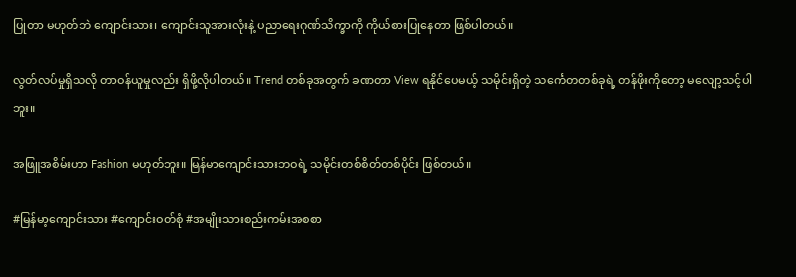ပြုတာ မဟုတ်ဘဲ ကျောင်းသား၊ ကျောင်းသူအားလုံးနဲ့ ပညာရေးဂုဏ်သိက္ခာကို ကိုယ်စားပြုနေတာ ဖြစ်ပါတယ်။

လွတ်လပ်မှုရှိသလို တာဝန်ယူမှုလည်း ရှိဖို့လိုပါတယ်။ Trend တစ်ခုအတွက် ခဏတာ View ရနိုင်ပေမယ့် သမိုင်းရှိတဲ့ သင်္ကေတတစ်ခုရဲ့ တန်ဖိုးကိုတော့ မလျော့သင့်ပါဘူး။

အဖြူအစိမ်းဟာ Fashion မဟုတ်ဘူး။ မြန်မာကျောင်းသားဘဝရဲ့ သမိုင်းတစ်စိတ်တစ်ပိုင်း ဖြစ်တယ်။

#မြန်မာ့ကျောင်းသား #ကျောင်းဝတ်စုံ #အမျိုးသားစည်းကမ်းအစစာ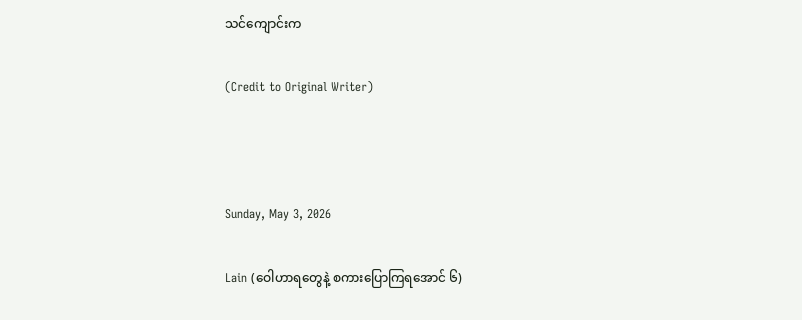သင်ကျောင်းက

(Credit to Original Writer)



Sunday, May 3, 2026

Lain (ဝေါဟာရတွေနဲ့ စကားပြောကြရအောင် ၆)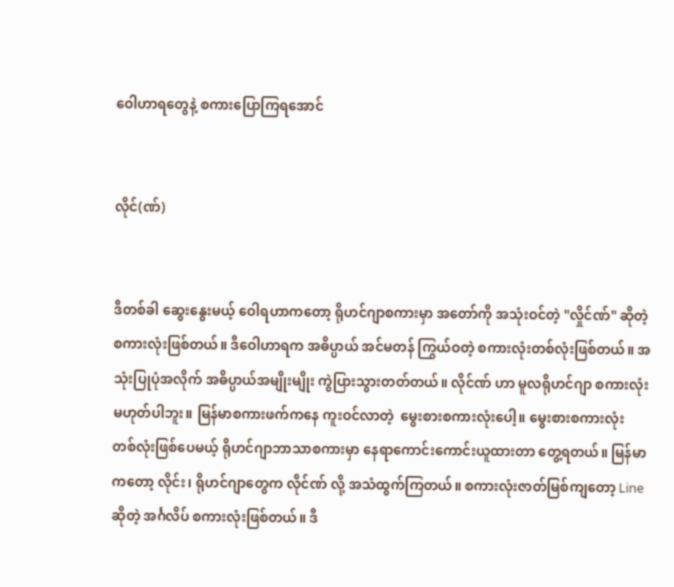ဝေါဟာရတွေနဲ့ စကားပြောကြရအောင်


လိုင်(ဏ်)


ဒီတစ်ခါ ဆွေးနွေးမယ့် ဝေါရဟာကတော့ ရိုဟင်ဂျာစကားမှာ အတော်ကို အသုံးဝင်တဲ့ "လှိုင်ဏ်" ဆိုတဲ့ စကားလုံးဖြစ်တယ်။ ဒီဝေါဟာရက အဓိပ္ပာယ် အင်မတန် ကြွယ်ဝတဲ့ စကားလုံးတစ်လုံးဖြစ်တယ်။ အသုံးပြုပုံအလိုက် အဓိပ္ပာယ်အမျိုးမျိုး ကွဲပြားသွားတတ်တယ်။ လိုင်ဏ် ဟာ မူလရိုဟင်ဂျာ စကားလုံးမဟုတ်ပါဘူး။ မြန်မာစကားဖက်ကနေ ကူးဝင်လာတဲ့  မွေးစားစကားလုံးပေါ့။ မွေးစားစကားလုံး တစ်လုံးဖြစ်ပေမယ့် ရိုဟင်ဂျာဘာသာစကားမှာ နေရာကောင်းကောင်းယူထားတာ တွေ့ရတယ်။ မြန်မာကတော့ လိုင်း၊ ရိုဟင်ဂျာတွေက လိုင်ဏ် လို့ အသံထွက်ကြတယ်။ စကားလုံးဇာတ်မြစ်ကျတော့ Line ဆိုတဲ့ အင်္ဂလိပ် စကားလုံးဖြစ်တယ်။ ဒီ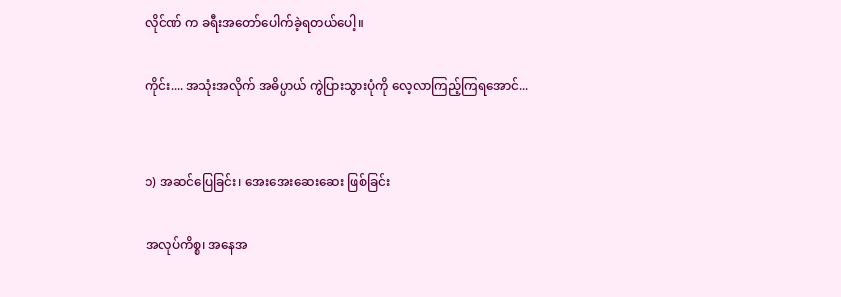လိုင်ဏ် က ခရီးအတော်ပေါက်ခဲ့ရတယ်ပေါ့။

ကိုင်း.... အသုံးအလိုက် အဓိပ္ပာယ် ကွဲပြားသွားပုံကို လေ့လာကြည့်ကြရအောင်...


၁) အဆင်ပြေခြင်း၊ အေးအေးဆေးဆေး ဖြစ်ခြင်း

အလုပ်ကိစ္စ၊ အနေအ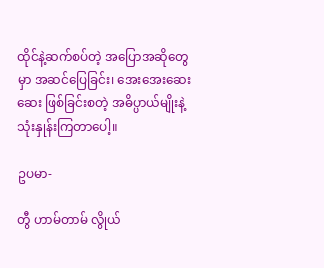ထိုင်နဲ့ဆက်စပ်တဲ့ အပြောအဆိုတွေမှာ အဆင်ပြေခြင်း၊ အေးအေးဆေးဆေး ဖြစ်ခြင်းစတဲ့ အဓိပ္ပာယ်မျိုးနဲ့ သုံးနှုန်းကြတာပေါ့။

ဥပမာ-

တွီ ဟာမ်တာမ် လွိုယ်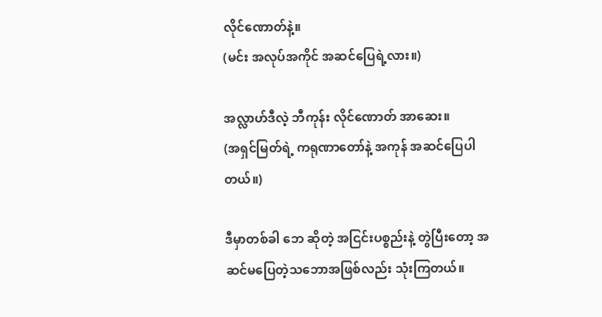လိုင်ဏောတ်နဲ့။
(မင်း အလုပ်အကိုင် အဆင်ပြေရဲ့လား။)

အလ္လာဟ်ဒီလဲ့ ဘီကုန်း လိုင်ဏောတ် အာဆေး။
(အရှင်မြတ်ရဲ့ ကရုဏာတော်နဲ့ အကုန် အဆင်ပြေပါတယ်။)

ဒီမှာတစ်ခါ ဘေ ဆိုတဲ့ အငြင်းပစ္စည်းနဲ့ တွဲပြီးတော့ အဆင်မပြေတဲ့သဘောအဖြစ်လည်း သုံးကြတယ်။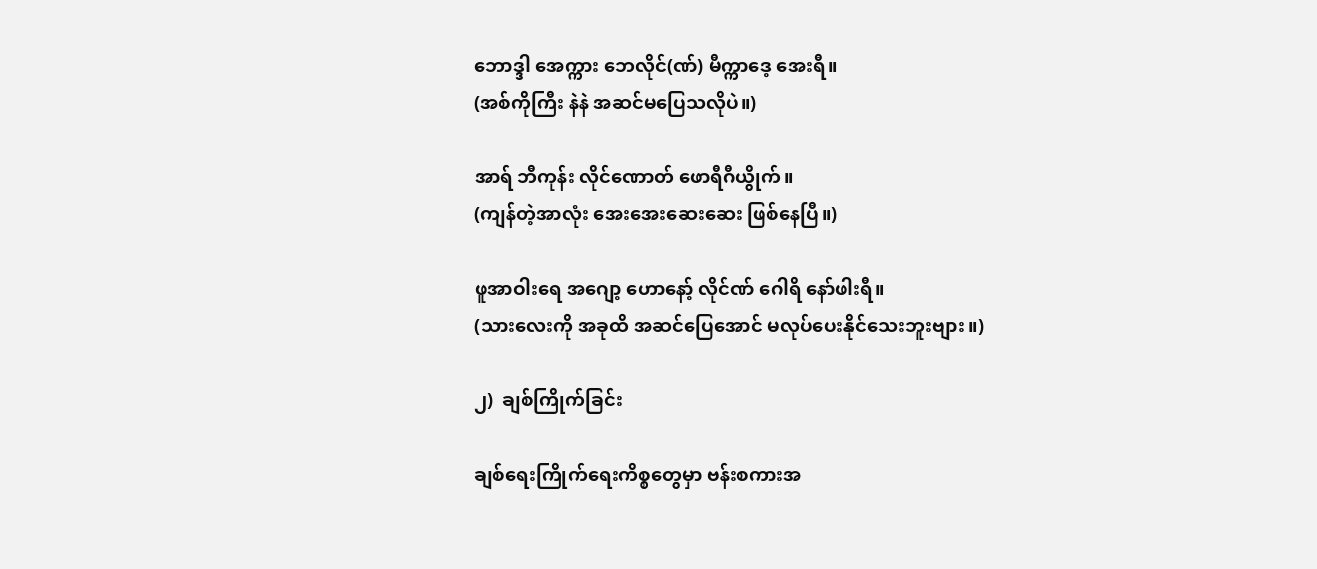ဘောဒ္ဒါ အေက္ကား ဘေလိုင်(ဏ်) မီက္ကာဒေ့ အေးရီ။
(အစ်ကိုကြီး နဲနဲ အဆင်မပြေသလိုပဲ။)

အာရ် ဘီကုန်း လိုင်ဏောတ် ဖောရီဂီယွိုက်။
(ကျန်တဲ့အာလုံး အေးအေးဆေးဆေး ဖြစ်နေပြီ။)

ဖူအာဝါးရေ အဂျော့ ဟောနော့် လိုင်ဏ် ဂေါရိ နော်ဖါးရီ။
(သားလေးကို အခုထိ အဆင်ပြေအောင် မလုပ်ပေးနိုင်သေးဘူးဗျား။)

၂)  ချစ်ကြိုက်ခြင်း

ချစ်ရေးကြိုက်ရေးကိစ္စတွေမှာ ဗန်းစကားအ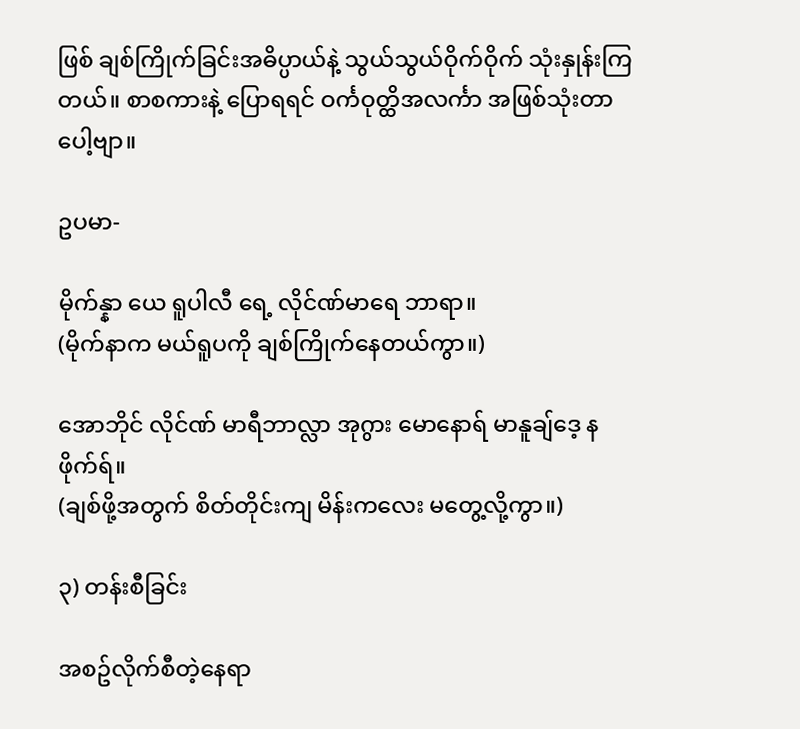ဖြစ် ချစ်ကြိုက်ခြင်းအဓိပ္ပာယ်နဲ့ သွယ်သွယ်ဝိုက်ဝိုက် သုံးနှုန်းကြတယ်။ စာစကားနဲ့ ပြောရရင် ဝင်္ကဝုတ္ထိအလင်္ကာ အဖြစ်သုံးတာပေါ့ဗျာ။

ဥပမာ-

မိုက်န္နာ ယေ ရူပါလီ ရေ့ လိုင်ဏ်မာရေ ဘာရာ။
(မိုက်နာက မယ်ရူပကို ချစ်ကြိုက်နေတယ်ကွာ။)

အောဘိုင် လိုင်ဏ် မာရီဘာလ္လာ အုဂွား မောနောရ် မာနူချ်ဒေ့ နဖိုက်ရ်။
(ချစ်ဖို့အတွက် စိတ်တိုင်းကျ မိန်းကလေး မတွေ့လို့ကွာ။)

၃) တန်းစီခြင်း

အစဥ်လိုက်စီတဲ့နေရာ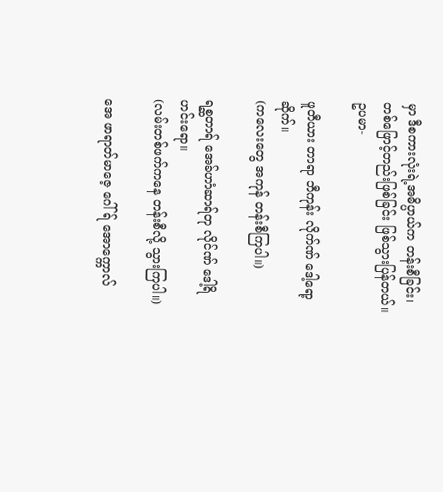မှာ ဒီစကားလုံးရဲ့အဓိပ္ပာယ်က တန်းစီခြင်း၊ တစ်ဖြောင့်တည်းဖြစ်ခြင်း ဖြစ်သွားပြန်တယ်။
ဥပမာ-

ဖူတီယား တာရာ ဘီကုန်း လိုက်ဏ် ဒေါ့ရော့ဆိုက်။
(ကလေးတွေ အကုန် တန်းစီကြပါ။)

ရစ္ဆတာရ် အေခ်ဟာံဆာရ်တု လိုင်ဏ် ဒေါ့ရိ ဟင်းရော။
(လမ်းတစ်ဖက်ကနေ တန်းစီလို့ သွားကြပါ။)

အေ ဖာရာတ်မာဇေ့ ဂေါ်ရ် အောက္ကောလ်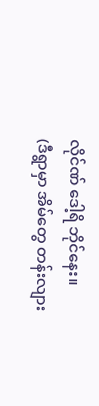လိုင်ဏ် ဒေါ့ရိ ဘိုင်နေး။
(ဒီရွာမှာ အိမ်တွေ တန်းလျား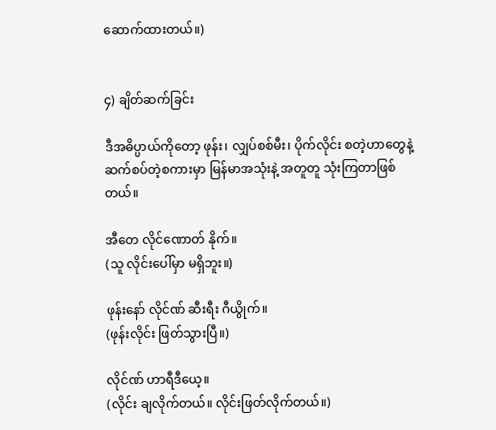ဆောက်ထားတယ်။)


၄) ချိတ်ဆက်ခြင်း

ဒီအဓိပ္ပာယ်ကိုတော့ ဖုန်း၊ လျှပ်စစ်မီး၊ ပိုက်လိုင်း စတဲ့ဟာတွေနဲ့ ဆက်စပ်တဲ့စကားမှာ မြန်မာအသုံးနဲ့ အတူတူ သုံးကြတာဖြစ်တယ်။

အီတေ လိုင်ဏောတ် နိုက်။
(သူ လိုင်းပေါ်မှာ မရှိဘူး။)

ဖုန်းနော် လိုင်ဏ် ဆီးရီး ဂီယွိုက်။
(ဖုန်းလိုင်း ဖြတ်သွားပြီ။)

လိုင်ဏ် ဟာရီဒီယေ့။
(လိုင်း ချလိုက်တယ်။ လိုင်းဖြတ်လိုက်တယ်။)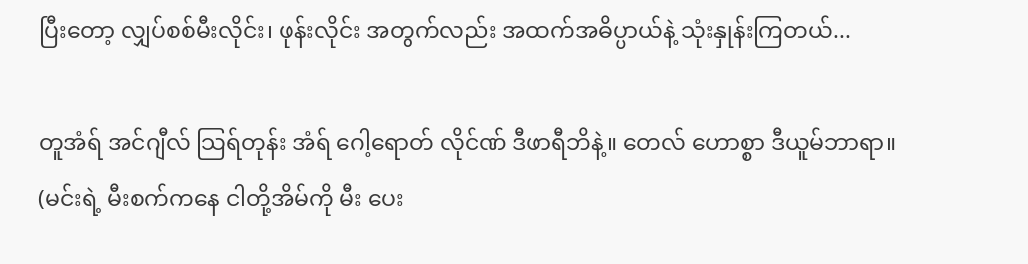ပြီးတော့ လျှပ်စစ်မီးလိုင်း၊ ဖုန်းလိုင်း အတွက်လည်း အထက်အဓိပ္ပာယ်နဲ့ သုံးနှုန်းကြတယ်...

တူအံရ် အင်ဂျီလ် သြရ်တုန်း အံရ် ဂေါ့ရောတ် လိုင်ဏ် ဒီဖာရီဘိနဲ့။ တေလ် ဟောစ္စာ ဒီယူမ်ဘာရာ။
(မင်းရဲ့ မီးစက်ကနေ ငါတို့အိမ်ကို မီး ပေး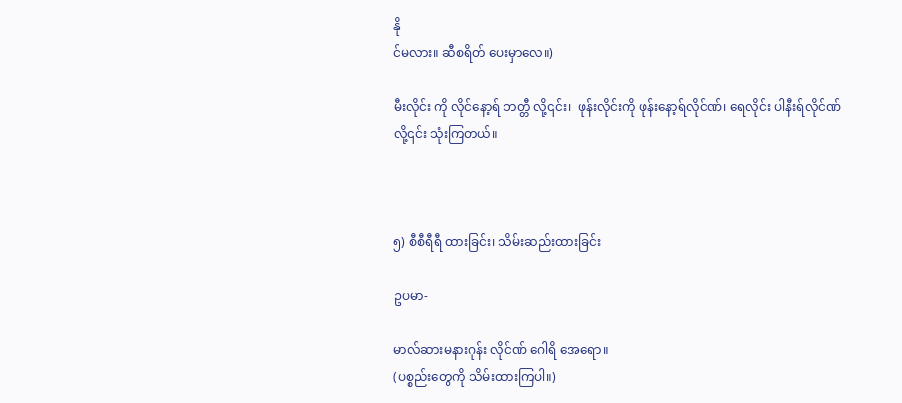နို
င်မလား။ ဆီစရိတ် ပေးမှာလေ။)

မီးလိုင်း ကို လိုင်နော့ရ် ဘတ္တီ လို့၎င်း၊  ဖုန်းလိုင်းကို ဖုန်းနော့ရ်လိုင်ဏ်၊ ရေလိုင်း ပါနီးရ်လိုင်ဏ် လို့၎င်း သုံးကြတယ်။



၅) စီစီရီရီ ထားခြင်း၊ သိမ်းဆည်းထားခြင်း

ဥပမာ-

မာလ်ဆားမနားဂုန်း လိုင်ဏ် ဂေါရိ အေရော။
(ပစ္စည်းတွေကို သိမ်းထားကြပါ။)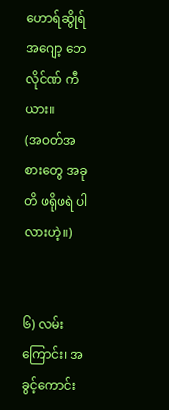ဟောရ်ဆွိုရ် အဂျော့ ဘေလိုင်ဏ် ကီယား။
(အဝတ်အစားတွေ အခုတိ ဖရိုဖရဲ ပါလားဟဲ့။)


၆) လမ်းကြောင်း၊ အခွင့်ကောင်း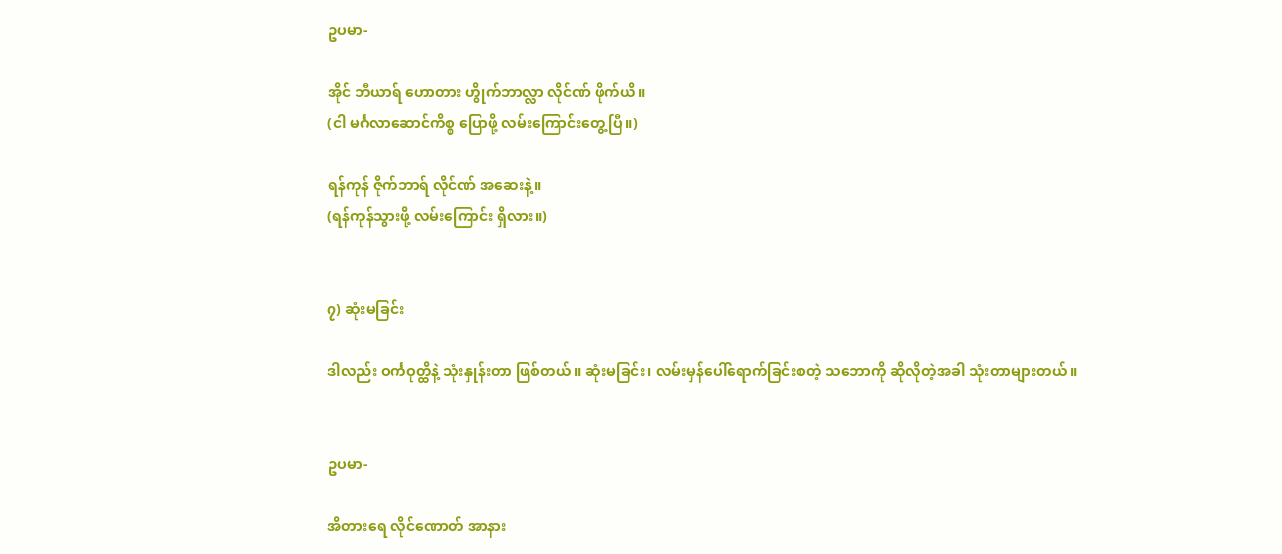ဥပမာ-

အိုင် ဘီယာရ် ဟောတား ဟွိုက်ဘာလ္လာ လိုင်ဏ် ဖိုက်ယိ။
(ငါ မင်္ဂလာဆောင်ကိစ္စ ပြောဖို့ လမ်းကြောင်းတွေ့ပြီ။)

ရန်ကုန် ဇိုက်ဘာရ် လိုင်ဏ် အဆေးနဲ့။
(ရန်ကုန်သွားဖို့ လမ်းကြောင်း ရှိလား။)


၇) ဆုံးမခြင်း

ဒါလည်း ဝင်္ကဝုတ္ထိနဲ့ သုံးနှုန်းတာ ဖြစ်တယ်။ ဆုံးမခြင်း၊ လမ်းမှန်ပေါ်ရောက်ခြင်းစတဲ့ သဘောကို ဆိုလိုတဲ့အခါ သုံးတာများတယ်။


ဥပမာ-

အိတားရေ လိုင်ဏောတ် အာနား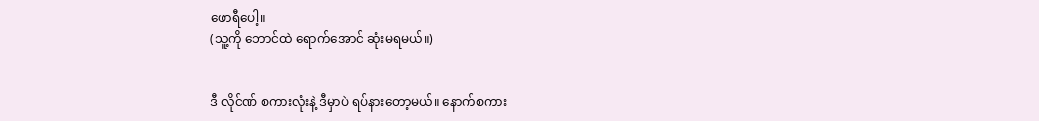ဖောရီပေါ့။
(သူ့ကို ဘောင်ထဲ ရောက်အောင် ဆုံးမရမယ်။)


ဒီ လိုင်ဏ် စကားလုံးနဲ့ ဒီမှာပဲ ရပ်နားတော့မယ်။ နောက်စကား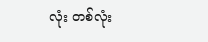လုံး တစ်လုံး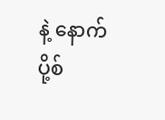နဲ့ နောက်ပို့စ်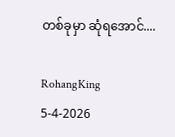တစ်ခုမှာ ဆုံရအောင်....

RohangKing
5-4-2026